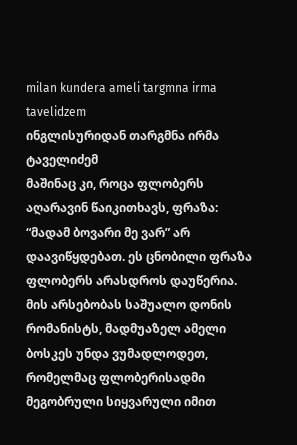milan kundera ameli targmna irma tavelidzem
ინგლისურიდან თარგმნა ირმა ტაველიძემ
მაშინაც კი, როცა ფლობერს აღარავინ წაიკითხავს, ფრაზა: “მადამ ბოვარი მე ვარ” არ დაავიწყდებათ. ეს ცნობილი ფრაზა ფლობერს არასდროს დაუწერია. მის არსებობას საშუალო დონის რომანისტს, მადმუაზელ ამელი ბოსკეს უნდა ვუმადლოდეთ, რომელმაც ფლობერისადმი მეგობრული სიყვარული იმით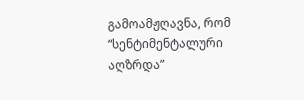გამოამჟღავნა, რომ “სენტიმენტალური აღზრდა”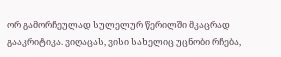ორ გამორჩეულად სულელურ წერილში მკაცრად გააკრიტიკა. ვიღაცას, ვისი სახელიც უცნობი რჩება,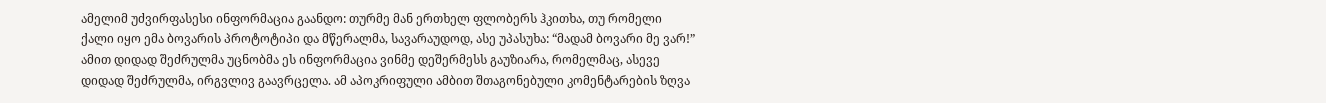ამელიმ უძვირფასესი ინფორმაცია გაანდო: თურმე მან ერთხელ ფლობერს ჰკითხა, თუ რომელი ქალი იყო ემა ბოვარის პროტოტიპი და მწერალმა, სავარაუდოდ, ასე უპასუხა: “მადამ ბოვარი მე ვარ!” ამით დიდად შეძრულმა უცნობმა ეს ინფორმაცია ვინმე დეშერმესს გაუზიარა, რომელმაც, ასევე დიდად შეძრულმა, ირგვლივ გაავრცელა. ამ აპოკრიფული ამბით შთაგონებული კომენტარების ზღვა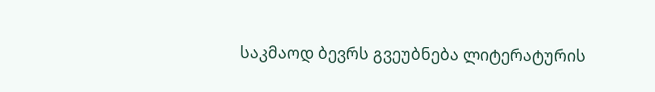საკმაოდ ბევრს გვეუბნება ლიტერატურის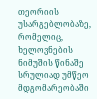თეორიის უსარგებლობაზე, რომელიც, ხელოვნების ნიმუშის წინაშე სრულიად უმწეო მდგომარეობაში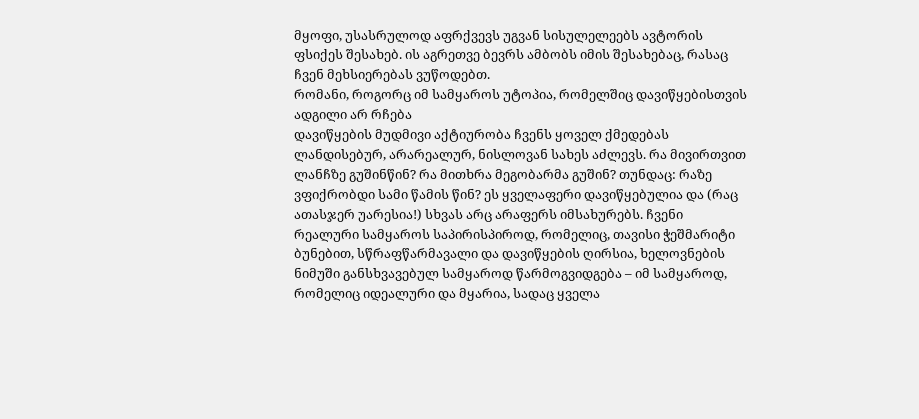მყოფი, უსასრულოდ აფრქვევს უგვან სისულელეებს ავტორის ფსიქეს შესახებ. ის აგრეთვე ბევრს ამბობს იმის შესახებაც, რასაც ჩვენ მეხსიერებას ვუწოდებთ.
რომანი, როგორც იმ სამყაროს უტოპია, რომელშიც დავიწყებისთვის ადგილი არ რჩება
დავიწყების მუდმივი აქტიურობა ჩვენს ყოველ ქმედებას ლანდისებურ, არარეალურ, ნისლოვან სახეს აძლევს. რა მივირთვით ლანჩზე გუშინწინ? რა მითხრა მეგობარმა გუშინ? თუნდაც: რაზე ვფიქრობდი სამი წამის წინ? ეს ყველაფერი დავიწყებულია და (რაც ათასჯერ უარესია!) სხვას არც არაფერს იმსახურებს. ჩვენი რეალური სამყაროს საპირისპიროდ, რომელიც, თავისი ჭეშმარიტი ბუნებით, სწრაფწარმავალი და დავიწყების ღირსია, ხელოვნების ნიმუში განსხვავებულ სამყაროდ წარმოგვიდგება – იმ სამყაროდ, რომელიც იდეალური და მყარია, სადაც ყველა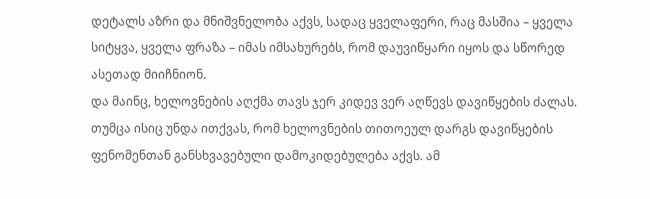დეტალს აზრი და მნიშვნელობა აქვს, სადაც ყველაფერი, რაც მასშია – ყველა სიტყვა, ყველა ფრაზა – იმას იმსახურებს, რომ დაუვიწყარი იყოს და სწორედ ასეთად მიიჩნიონ.
და მაინც, ხელოვნების აღქმა თავს ჯერ კიდევ ვერ აღწევს დავიწყების ძალას. თუმცა ისიც უნდა ითქვას, რომ ხელოვნების თითოეულ დარგს დავიწყების ფენომენთან განსხვავებული დამოკიდებულება აქვს. ამ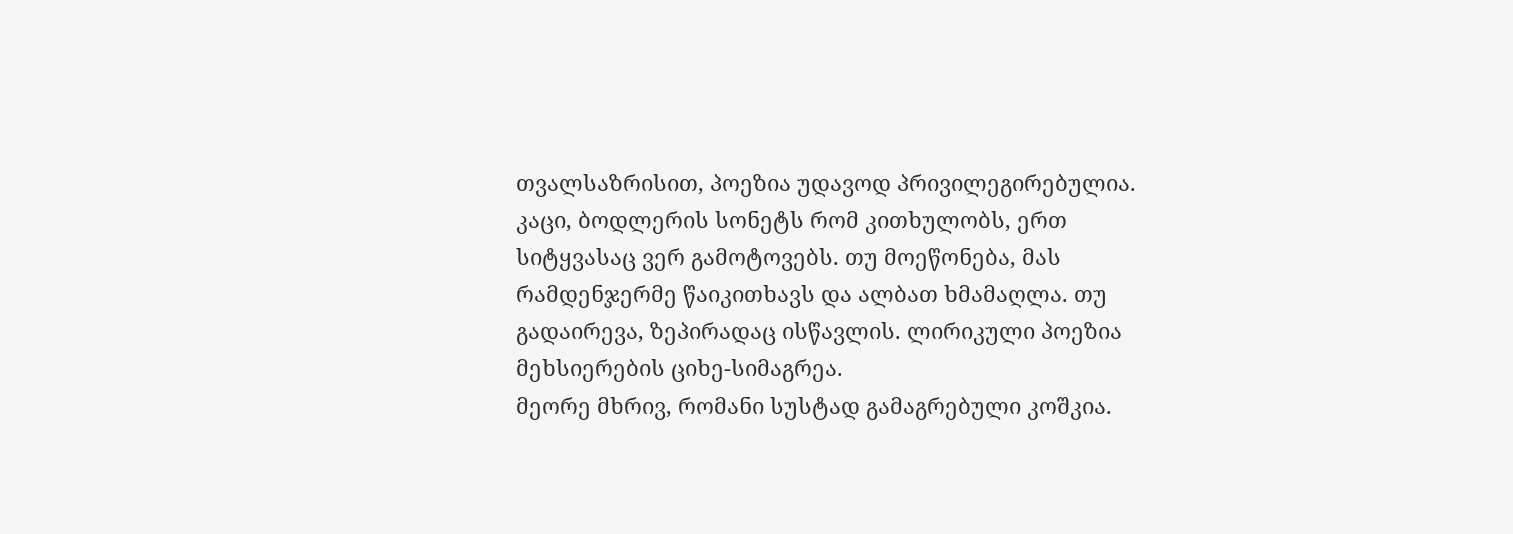თვალსაზრისით, პოეზია უდავოდ პრივილეგირებულია. კაცი, ბოდლერის სონეტს რომ კითხულობს, ერთ სიტყვასაც ვერ გამოტოვებს. თუ მოეწონება, მას რამდენჯერმე წაიკითხავს და ალბათ ხმამაღლა. თუ გადაირევა, ზეპირადაც ისწავლის. ლირიკული პოეზია მეხსიერების ციხე-სიმაგრეა.
მეორე მხრივ, რომანი სუსტად გამაგრებული კოშკია.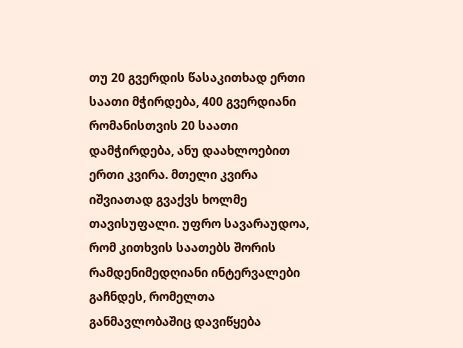თუ 20 გვერდის წასაკითხად ერთი საათი მჭირდება, 400 გვერდიანი რომანისთვის 20 საათი დამჭირდება, ანუ დაახლოებით ერთი კვირა. მთელი კვირა იშვიათად გვაქვს ხოლმე თავისუფალი. უფრო სავარაუდოა, რომ კითხვის საათებს შორის რამდენიმედღიანი ინტერვალები გაჩნდეს, რომელთა განმავლობაშიც დავიწყება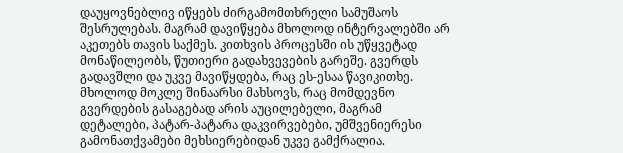დაუყოვნებლივ იწყებს ძირგამომთხრელი სამუშაოს შესრულებას. მაგრამ დავიწყება მხოლოდ ინტერვალებში არ აკეთებს თავის საქმეს. კითხვის პროცესში ის უწყვეტად მონაწილეობს, წუთიერი გადახვევების გარეშე. გვერდს გადავშლი და უკვე მავიწყდება, რაც ეს-ესაა წავიკითხე. მხოლოდ მოკლე შინაარსი მახსოვს, რაც მომდევნო გვერდების გასაგებად არის აუცილებელი, მაგრამ დეტალები, პატარ-პატარა დაკვირვებები, უმშვენიერესი გამონათქვამები მეხსიერებიდან უკვე გამქრალია.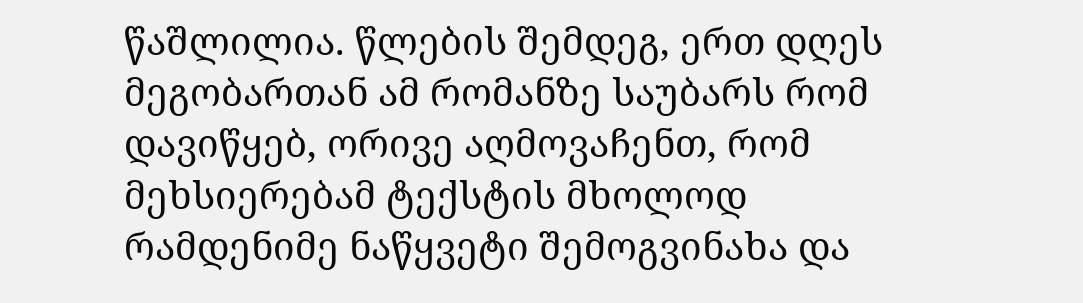წაშლილია. წლების შემდეგ, ერთ დღეს მეგობართან ამ რომანზე საუბარს რომ დავიწყებ, ორივე აღმოვაჩენთ, რომ მეხსიერებამ ტექსტის მხოლოდ რამდენიმე ნაწყვეტი შემოგვინახა და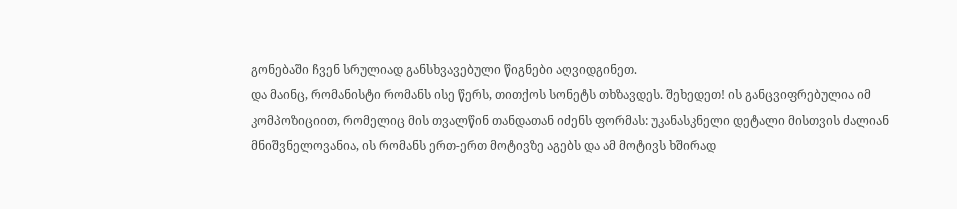გონებაში ჩვენ სრულიად განსხვავებული წიგნები აღვიდგინეთ.
და მაინც, რომანისტი რომანს ისე წერს, თითქოს სონეტს თხზავდეს. შეხედეთ! ის განცვიფრებულია იმ კომპოზიციით, რომელიც მის თვალწინ თანდათან იძენს ფორმას: უკანასკნელი დეტალი მისთვის ძალიან მნიშვნელოვანია, ის რომანს ერთ-ერთ მოტივზე აგებს და ამ მოტივს ხშირად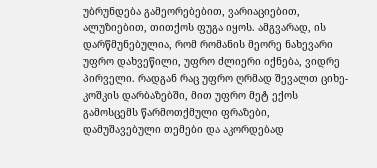უბრუნდება გამეორებებით, ვარიაციებით, ალუზიებით, თითქოს ფუგა იყოს. ამგვარად, ის დარწმუნებულია, რომ რომანის მეორე ნახევარი უფრო დახვეწილი, უფრო ძლიერი იქნება, ვიდრე პირველი. რადგან რაც უფრო ღრმად შევალთ ციხე-კოშკის დარბაზებში, მით უფრო მეტ ექოს გამოსცემს წარმოთქმული ფრაზები, დამუშავებული თემები და აკორდებად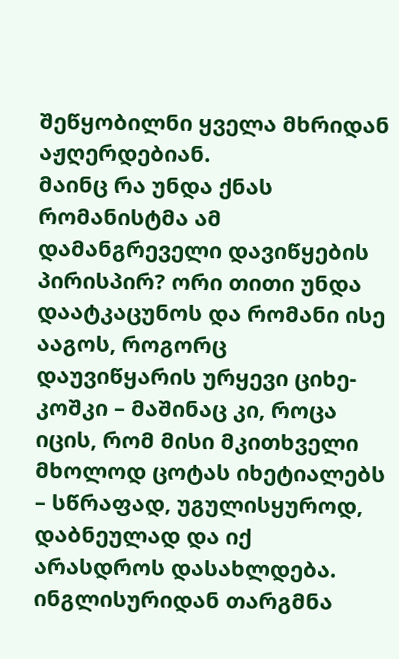შეწყობილნი ყველა მხრიდან აჟღერდებიან.
მაინც რა უნდა ქნას რომანისტმა ამ დამანგრეველი დავიწყების პირისპირ? ორი თითი უნდა დაატკაცუნოს და რომანი ისე ააგოს, როგორც დაუვიწყარის ურყევი ციხე-კოშკი – მაშინაც კი, როცა იცის, რომ მისი მკითხველი მხოლოდ ცოტას იხეტიალებს – სწრაფად, უგულისყუროდ, დაბნეულად და იქ არასდროს დასახლდება.
ინგლისურიდან თარგმნა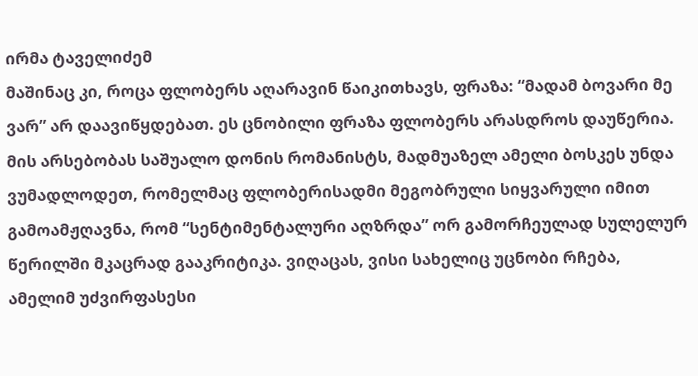ირმა ტაველიძემ
მაშინაც კი, როცა ფლობერს აღარავინ წაიკითხავს, ფრაზა: “მადამ ბოვარი მე ვარ” არ დაავიწყდებათ. ეს ცნობილი ფრაზა ფლობერს არასდროს დაუწერია. მის არსებობას საშუალო დონის რომანისტს, მადმუაზელ ამელი ბოსკეს უნდა ვუმადლოდეთ, რომელმაც ფლობერისადმი მეგობრული სიყვარული იმით გამოამჟღავნა, რომ “სენტიმენტალური აღზრდა” ორ გამორჩეულად სულელურ წერილში მკაცრად გააკრიტიკა. ვიღაცას, ვისი სახელიც უცნობი რჩება, ამელიმ უძვირფასესი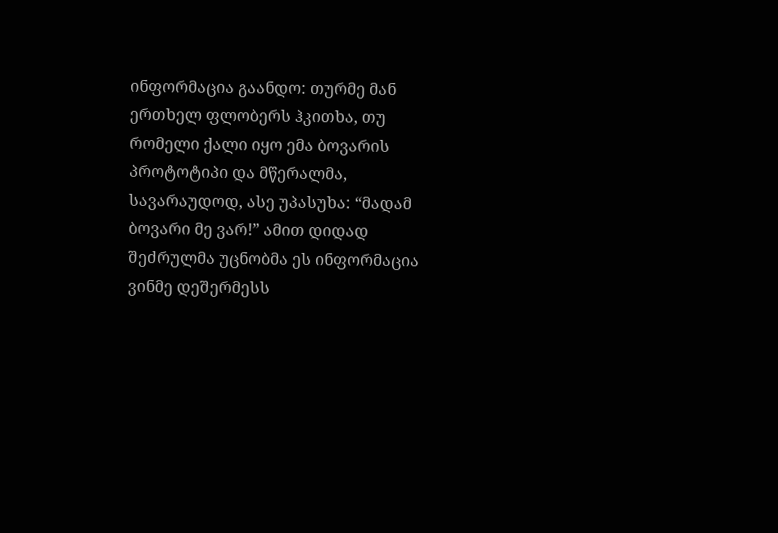ინფორმაცია გაანდო: თურმე მან ერთხელ ფლობერს ჰკითხა, თუ რომელი ქალი იყო ემა ბოვარის პროტოტიპი და მწერალმა, სავარაუდოდ, ასე უპასუხა: “მადამ ბოვარი მე ვარ!” ამით დიდად შეძრულმა უცნობმა ეს ინფორმაცია ვინმე დეშერმესს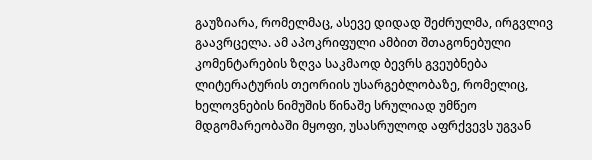გაუზიარა, რომელმაც, ასევე დიდად შეძრულმა, ირგვლივ გაავრცელა. ამ აპოკრიფული ამბით შთაგონებული კომენტარების ზღვა საკმაოდ ბევრს გვეუბნება ლიტერატურის თეორიის უსარგებლობაზე, რომელიც, ხელოვნების ნიმუშის წინაშე სრულიად უმწეო მდგომარეობაში მყოფი, უსასრულოდ აფრქვევს უგვან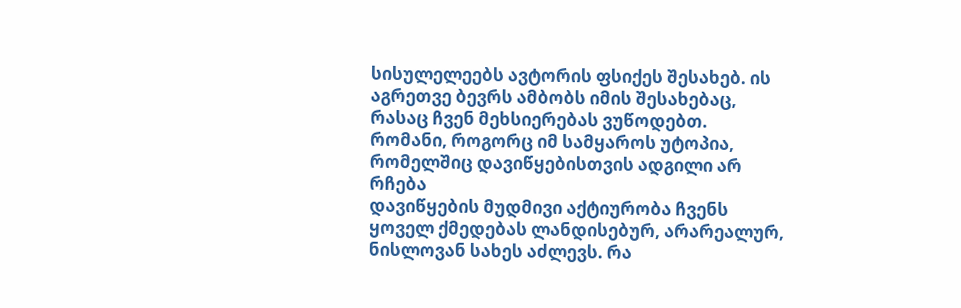სისულელეებს ავტორის ფსიქეს შესახებ. ის აგრეთვე ბევრს ამბობს იმის შესახებაც, რასაც ჩვენ მეხსიერებას ვუწოდებთ.
რომანი, როგორც იმ სამყაროს უტოპია, რომელშიც დავიწყებისთვის ადგილი არ რჩება
დავიწყების მუდმივი აქტიურობა ჩვენს ყოველ ქმედებას ლანდისებურ, არარეალურ, ნისლოვან სახეს აძლევს. რა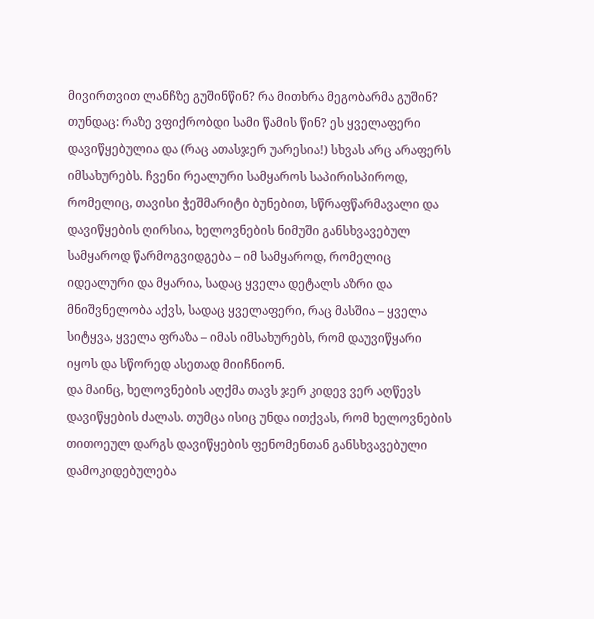მივირთვით ლანჩზე გუშინწინ? რა მითხრა მეგობარმა გუშინ? თუნდაც: რაზე ვფიქრობდი სამი წამის წინ? ეს ყველაფერი დავიწყებულია და (რაც ათასჯერ უარესია!) სხვას არც არაფერს იმსახურებს. ჩვენი რეალური სამყაროს საპირისპიროდ, რომელიც, თავისი ჭეშმარიტი ბუნებით, სწრაფწარმავალი და დავიწყების ღირსია, ხელოვნების ნიმუში განსხვავებულ სამყაროდ წარმოგვიდგება – იმ სამყაროდ, რომელიც იდეალური და მყარია, სადაც ყველა დეტალს აზრი და მნიშვნელობა აქვს, სადაც ყველაფერი, რაც მასშია – ყველა სიტყვა, ყველა ფრაზა – იმას იმსახურებს, რომ დაუვიწყარი იყოს და სწორედ ასეთად მიიჩნიონ.
და მაინც, ხელოვნების აღქმა თავს ჯერ კიდევ ვერ აღწევს დავიწყების ძალას. თუმცა ისიც უნდა ითქვას, რომ ხელოვნების თითოეულ დარგს დავიწყების ფენომენთან განსხვავებული დამოკიდებულება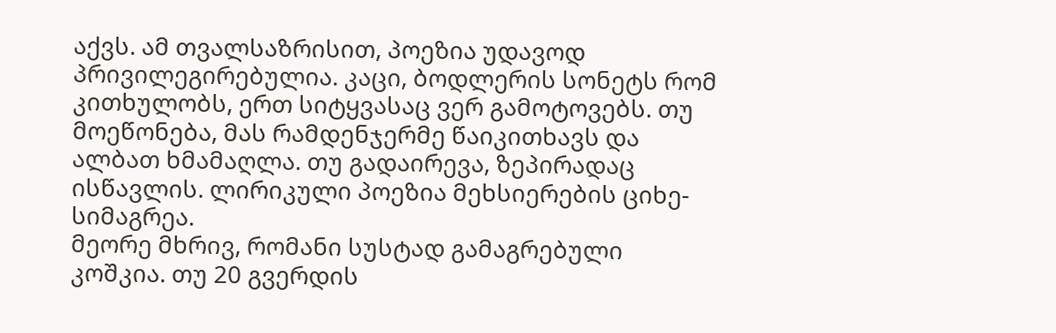აქვს. ამ თვალსაზრისით, პოეზია უდავოდ პრივილეგირებულია. კაცი, ბოდლერის სონეტს რომ კითხულობს, ერთ სიტყვასაც ვერ გამოტოვებს. თუ მოეწონება, მას რამდენჯერმე წაიკითხავს და ალბათ ხმამაღლა. თუ გადაირევა, ზეპირადაც ისწავლის. ლირიკული პოეზია მეხსიერების ციხე-სიმაგრეა.
მეორე მხრივ, რომანი სუსტად გამაგრებული კოშკია. თუ 20 გვერდის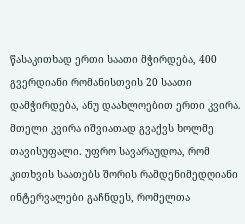წასაკითხად ერთი საათი მჭირდება, 400 გვერდიანი რომანისთვის 20 საათი დამჭირდება, ანუ დაახლოებით ერთი კვირა. მთელი კვირა იშვიათად გვაქვს ხოლმე თავისუფალი. უფრო სავარაუდოა, რომ კითხვის საათებს შორის რამდენიმედღიანი ინტერვალები გაჩნდეს, რომელთა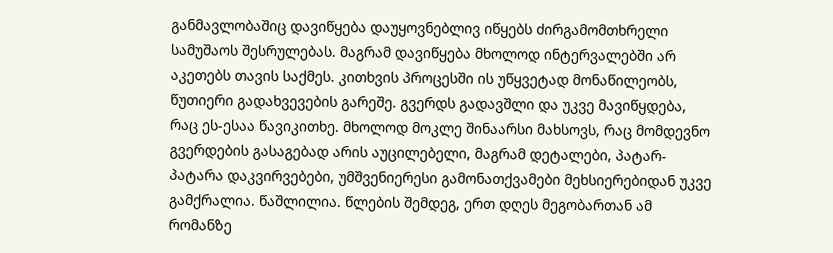განმავლობაშიც დავიწყება დაუყოვნებლივ იწყებს ძირგამომთხრელი სამუშაოს შესრულებას. მაგრამ დავიწყება მხოლოდ ინტერვალებში არ აკეთებს თავის საქმეს. კითხვის პროცესში ის უწყვეტად მონაწილეობს, წუთიერი გადახვევების გარეშე. გვერდს გადავშლი და უკვე მავიწყდება, რაც ეს-ესაა წავიკითხე. მხოლოდ მოკლე შინაარსი მახსოვს, რაც მომდევნო გვერდების გასაგებად არის აუცილებელი, მაგრამ დეტალები, პატარ-პატარა დაკვირვებები, უმშვენიერესი გამონათქვამები მეხსიერებიდან უკვე გამქრალია. წაშლილია. წლების შემდეგ, ერთ დღეს მეგობართან ამ რომანზე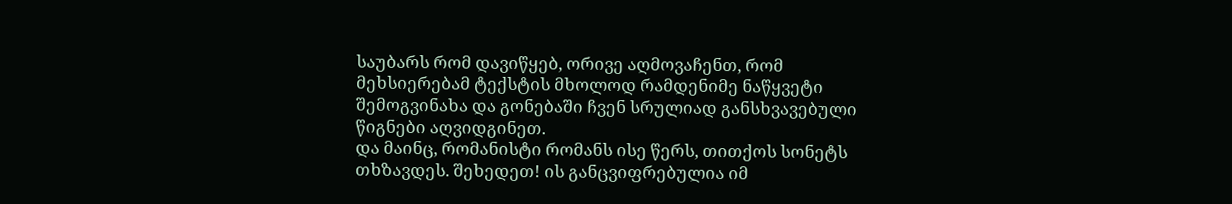საუბარს რომ დავიწყებ, ორივე აღმოვაჩენთ, რომ მეხსიერებამ ტექსტის მხოლოდ რამდენიმე ნაწყვეტი შემოგვინახა და გონებაში ჩვენ სრულიად განსხვავებული წიგნები აღვიდგინეთ.
და მაინც, რომანისტი რომანს ისე წერს, თითქოს სონეტს თხზავდეს. შეხედეთ! ის განცვიფრებულია იმ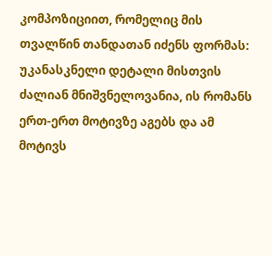კომპოზიციით, რომელიც მის თვალწინ თანდათან იძენს ფორმას: უკანასკნელი დეტალი მისთვის ძალიან მნიშვნელოვანია, ის რომანს ერთ-ერთ მოტივზე აგებს და ამ მოტივს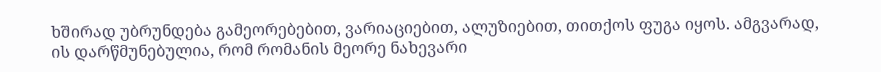ხშირად უბრუნდება გამეორებებით, ვარიაციებით, ალუზიებით, თითქოს ფუგა იყოს. ამგვარად, ის დარწმუნებულია, რომ რომანის მეორე ნახევარი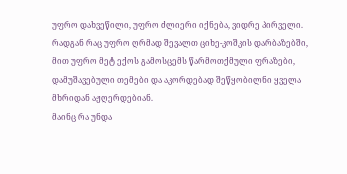უფრო დახვეწილი, უფრო ძლიერი იქნება, ვიდრე პირველი. რადგან რაც უფრო ღრმად შევალთ ციხე-კოშკის დარბაზებში, მით უფრო მეტ ექოს გამოსცემს წარმოთქმული ფრაზები, დამუშავებული თემები და აკორდებად შეწყობილნი ყველა მხრიდან აჟღერდებიან.
მაინც რა უნდა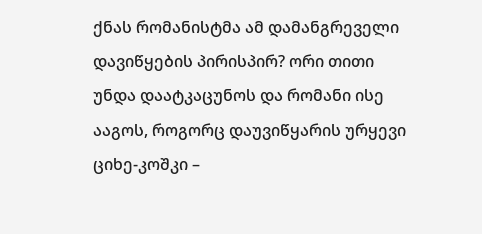ქნას რომანისტმა ამ დამანგრეველი დავიწყების პირისპირ? ორი თითი უნდა დაატკაცუნოს და რომანი ისე ააგოს, როგორც დაუვიწყარის ურყევი ციხე-კოშკი –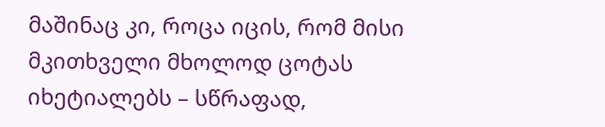მაშინაც კი, როცა იცის, რომ მისი მკითხველი მხოლოდ ცოტას იხეტიალებს – სწრაფად,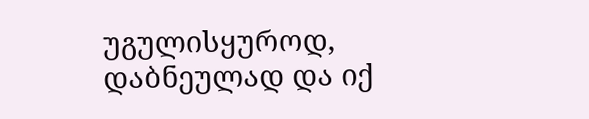უგულისყუროდ, დაბნეულად და იქ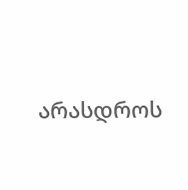არასდროს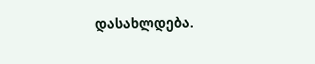დასახლდება.